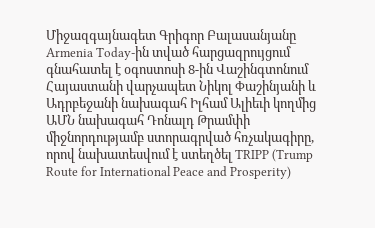Միջազգայնագետ Գրիգոր Բալասանյանը Armenia Today-ին տված հարցազրույցում գնահատել է օգոստոսի 8-ին Վաշինգտոնում Հայաստանի վարչապետ Նիկոլ Փաշինյանի և Ադրբեջանի նախագահ Իլհամ Ալիեւի կողմից ԱՄՆ նախագահ Դոնալդ Թրամփի միջնորդությամբ ստորագրված հռչակագիրը, որով նախատեսվում է ստեղծել TRIPP (Trump Route for International Peace and Prosperity)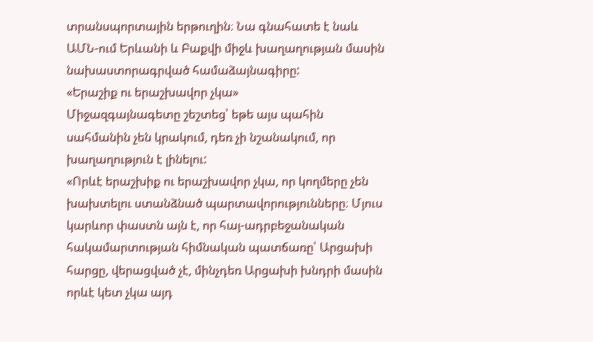տրանսպորտային երթուղին։ Նա գնահատե է նաև ԱՄՆ-ում Երևանի և Բաքվի միջև խաղաղության մասին նախաստորագրված համաձայնագիրը:
«Երաշիք ու երաշխավոր չկա»
Միջազգայնագետը շեշտեց՝ եթե այս պահին սահմանին չեն կրակում, դեռ չի նշանակում, որ խաղաղություն է լինելու:
«Որևէ երաշխիք ու երաշխավոր չկա, որ կողմերը չեն խախտելու ստանձնած պարտավորությունները։ Մյուս կարևոր փաստն այն է, որ հայ-ադրբեջանական հակամարտության հիմնական պատճառը՝ Արցախի հարցը, վերացված չէ, մինչդեռ Արցախի խնդրի մասին որևէ կետ չկա այդ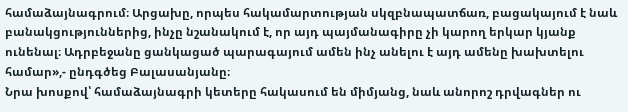համաձայնագրում։ Արցախը, որպես հակամարտության սկզբնապատճառ, բացակայում է նաև բանակցություններից, ինչը նշանակում է, որ այդ պայմանագիրը չի կարող երկար կյանք ունենալ։ Ադրբեջանը ցանկացած պարագայում ամեն ինչ անելու է այդ ամենը խախտելու համար»,- ընդգծեց Բալասանյանը։
Նրա խոսքով՝ համաձայնագրի կետերը հակասում են միմյանց, նաև անորոշ դրվագներ ու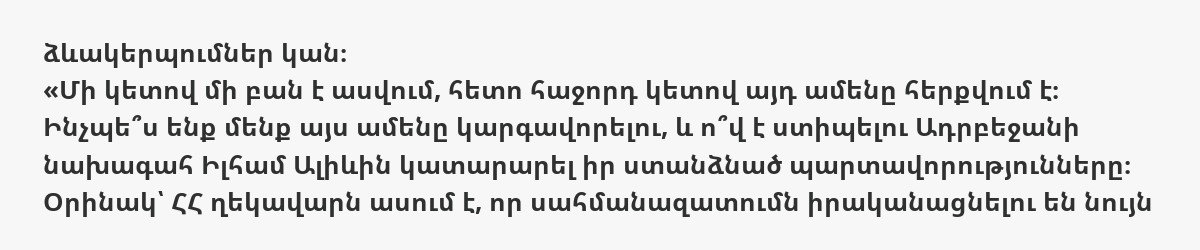ձևակերպումներ կան։
«Մի կետով մի բան է ասվում, հետո հաջորդ կետով այդ ամենը հերքվում է։ Ինչպե՞ս ենք մենք այս ամենը կարգավորելու, և ո՞վ է ստիպելու Ադրբեջանի նախագահ Իլհամ Ալիևին կատարարել իր ստանձնած պարտավորությունները։ Օրինակ՝ ՀՀ ղեկավարն ասում է, որ սահմանազատումն իրականացնելու են նույն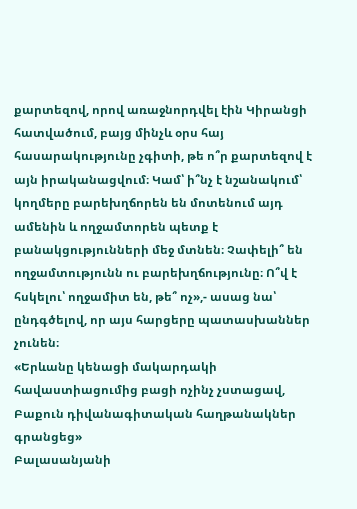քարտեզով, որով առաջնորդվել էին Կիրանցի հատվածում, բայց մինչև օրս հայ հասարակությունը չգիտի, թե ո՞ր քարտեզով է այն իրականացվում։ Կամ՝ ի՞նչ է նշանակում՝ կողմերը բարեխղճորեն են մոտենում այդ ամենին և ողջամտորեն պետք է բանակցությունների մեջ մտնեն։ Չափելի՞ են ողջամտությունն ու բարեխղճությունը։ Ո՞վ է հսկելու՝ ողջամիտ են, թե՞ ոչ»,- ասաց նա՝ ընդգծելով, որ այս հարցերը պատասխաններ չունեն։
«Երևանը կենացի մակարդակի հավաստիացումից բացի ոչինչ չստացավ, Բաքուն դիվանագիտական հաղթանակներ գրանցեց»
Բալասանյանի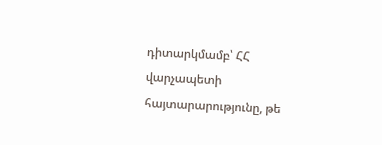դիտարկմամբ՝ ՀՀ վարչապետի հայտարարությունը, թե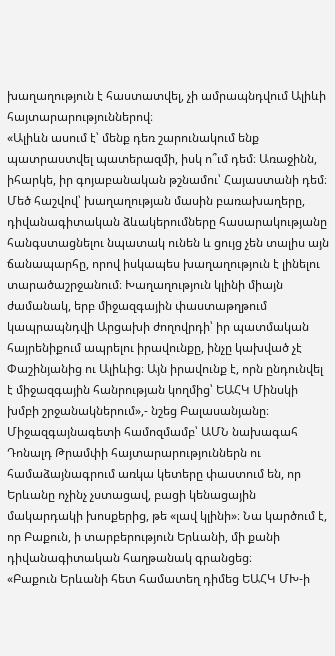խաղաղություն է հաստատվել, չի ամրապնդվում Ալիևի հայտարարություններով։
«Ալիևն ասում է՝ մենք դեռ շարունակում ենք պատրաստվել պատերազմի, իսկ ո՞ւմ դեմ։ Առաջինն, իհարկե, իր գոյաբանական թշնամու՝ Հայաստանի դեմ։ Մեծ հաշվով՝ խաղաղության մասին բառախաղերը, դիվանագիտական ձևակերումները հասարակությանը հանգստացնելու նպատակ ունեն և ցույց չեն տալիս այն ճանապարհը, որով իսկապես խաղաղություն է լինելու տարածաշրջանում։ Խաղաղություն կլինի միայն ժամանակ, երբ միջազգային փաստաթղթում կապրապնդվի Արցախի ժողովրդի՝ իր պատմական հայրենիքում ապրելու իրավունքը, ինչը կախված չէ Փաշինյանից ու Ալիևից։ Այն իրավունք է, որն ընդունվել է միջազգային հանրության կողմից՝ ԵԱՀԿ Մինսկի խմբի շրջանակներում»,- նշեց Բալասանյանը։
Միջազգայնագետի համոզմամբ՝ ԱՄՆ նախագահ Դոնալդ Թրամփի հայտարարություններն ու համաձայնագրում առկա կետերը փաստում են, որ Երևանը ոչինչ չստացավ, բացի կենացային մակարդակի խոսքերից, թե «լավ կլինի»։ Նա կարծում է, որ Բաքուն, ի տարբերություն Երևանի, մի քանի դիվանագիտական հաղթանակ գրանցեց։
«Բաքուն Երևանի հետ համատեղ դիմեց ԵԱՀԿ ՄԽ-ի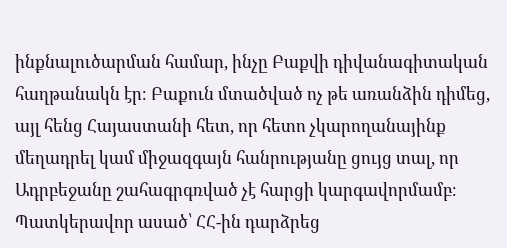ինքնալուծարման համար, ինչը Բաքվի դիվանագիտական հաղթանակն էր։ Բաքուն մտածված ոչ թե առանձին դիմեց, այլ հենց Հայաստանի հետ, որ հետո չկարողանայինք մեղադրել կամ միջազգայն հանրությանը ցույց տալ, որ Ադրբեջանը շահագրգռված չէ հարցի կարգավորմամբ։ Պատկերավոր ասած՝ ՀՀ-ին դարձրեց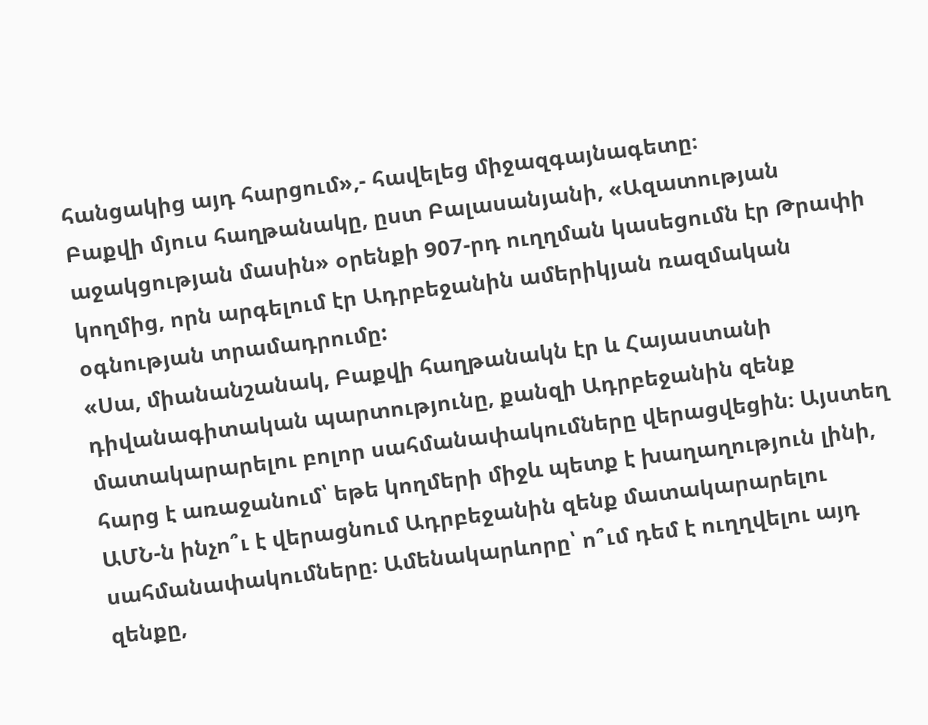հանցակից այդ հարցում»,- հավելեց միջազգայնագետը։
Բաքվի մյուս հաղթանակը, ըստ Բալասանյանի, «Ազատության աջակցության մասին» օրենքի 907-րդ ուղղման կասեցումն էր Թրափի կողմից, որն արգելում էր Ադրբեջանին ամերիկյան ռազմական օգնության տրամադրումը:
«Սա, միանանշանակ, Բաքվի հաղթանակն էր և Հայաստանի դիվանագիտական պարտությունը, քանզի Ադրբեջանին զենք մատակարարելու բոլոր սահմանափակումները վերացվեցին։ Այստեղ հարց է առաջանում՝ եթե կողմերի միջև պետք է խաղաղություն լինի, ԱՄՆ-ն ինչո՞ւ է վերացնում Ադրբեջանին զենք մատակարարելու սահմանափակումները։ Ամենակարևորը՝ ո՞ւմ դեմ է ուղղվելու այդ զենքը,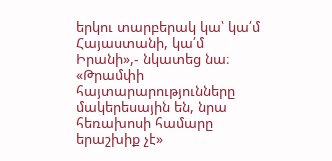երկու տարբերակ կա՝ կա՛մ Հայաստանի, կա՛մ Իրանի»,- նկատեց նա։
«Թրամփի հայտարարությունները մակերեսային են, նրա հեռախոսի համարը երաշխիք չէ»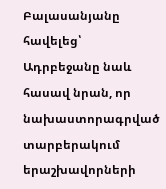Բալասանյանը հավելեց՝ Ադրբեջանը նաև հասավ նրան, որ նախաստորագրված տարբերակում երաշխավորների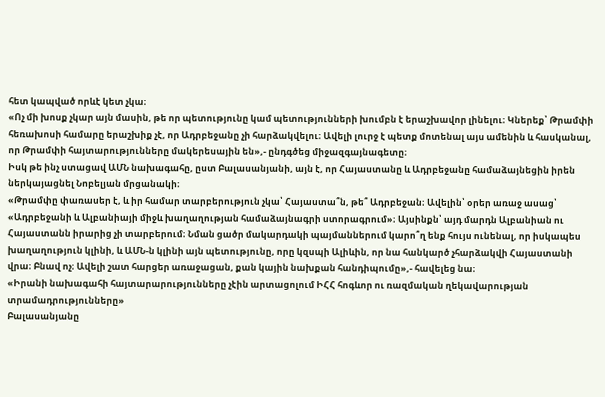հետ կապված որևէ կետ չկա։
«Ոչ մի խոսք չկար այն մասին, թե որ պետությունը կամ պետությունների խումբն է երաշխավոր լինելու։ Կներեք՝ Թրամփի հեռախոսի համարը երաշխիք չէ, որ Ադրբեջանը չի հարձակվելու։ Ավելի լուրջ է պետք մոտենալ այս ամենին և հասկանալ, որ Թրամփի հայտարությունները մակերեսային են»,- ընդգծեց միջազգայնագետը։
Իսկ թե ինչ ստացավ ԱՄՆ նախագահը, ըստ Բալասանյանի, այն է, որ Հայաստանը և Ադրբեջանը համաձայնեցին իրեն ներկայացնել Նոբելյան մրցանակի։
«Թրամփը փառասեր է, և իր համար տարբերություն չկա՝ Հայաստա՞ն, թե՞ Ադրբեջան։ Ավելին՝ օրեր առաջ ասաց՝ «Ադրբեջանի և Ալբանիայի միջև խաղաղության համաձայնագրի ստորագրում»։ Այսինքն՝ այդ մարդն Ալբանիան ու Հայաստանն իրարից չի տարբերում։ Նման ցածր մակարդակի պայմաններում կարո՞ղ ենք հույս ունենալ, որ իսկապես խաղաղություն կլինի, և ԱՄՆ-ն կլինի այն պետությունը, որը կզսպի Ալիևին, որ նա հանկարծ չհարձակվի Հայաստանի վրա։ Բնավ ոչ։ Ավելի շատ հարցեր առաջացան, քան կային նախքան հանդիպումը»,- հավելեց նա։
«Իրանի նախագահի հայտարարությունները չէին արտացոլում ԻՀՀ հոգևոր ու ռազմական ղեկավարության տրամադրությունները»
Բալասանյանը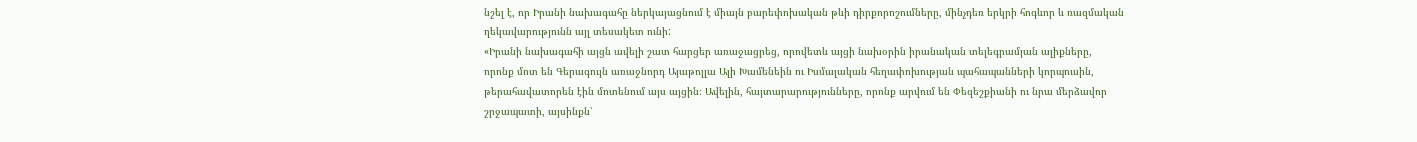նշել է, որ Իրանի նախագահը ներկայացնում է միայն բարեփոխական թևի դիրքորոշումները, մինչդեռ երկրի հոգևոր և ռազմական ղեկավարությունն այլ տեսակետ ունի:
«Իրանի նախագահի այցն ավելի շատ հարցեր առաջացրեց, որովետև այցի նախօրին իրանական տելեգրամյան ալիքները, որոնք մոտ են Գերագույն առաջնորդ Այաթոլլա Ալի Խամենեին ու Իսմալական հեղափոխության պահապանների կորպուսին, թերահավատորեն էին մոտենում այս այցին։ Ավելին, հայտարարությունները, որոնք արվում են Փեզեշքիանի ու նրա մերձավոր շրջապատի, այսինքն՝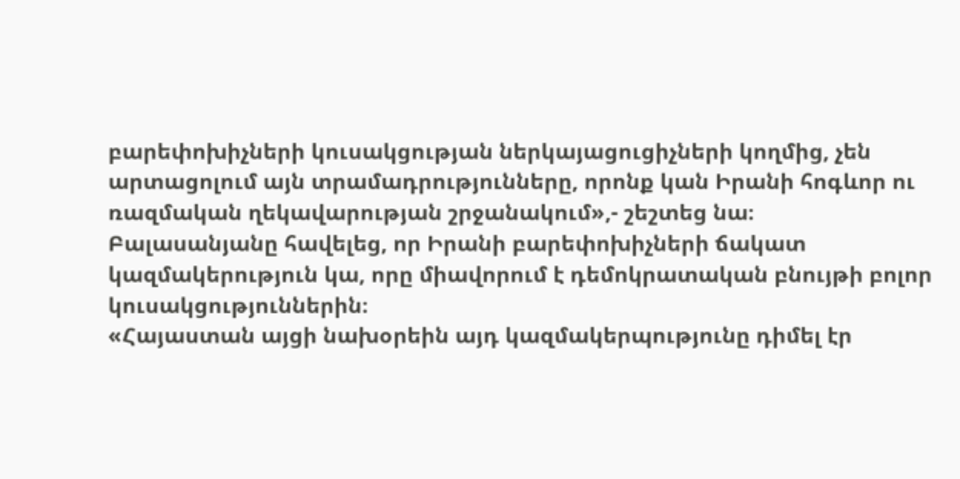բարեփոխիչների կուսակցության ներկայացուցիչների կողմից, չեն արտացոլում այն տրամադրությունները, որոնք կան Իրանի հոգևոր ու ռազմական ղեկավարության շրջանակում»,- շեշտեց նա։
Բալասանյանը հավելեց, որ Իրանի բարեփոխիչների ճակատ կազմակերություն կա, որը միավորում է դեմոկրատական բնույթի բոլոր կուսակցություններին։
«Հայաստան այցի նախօրեին այդ կազմակերպությունը դիմել էր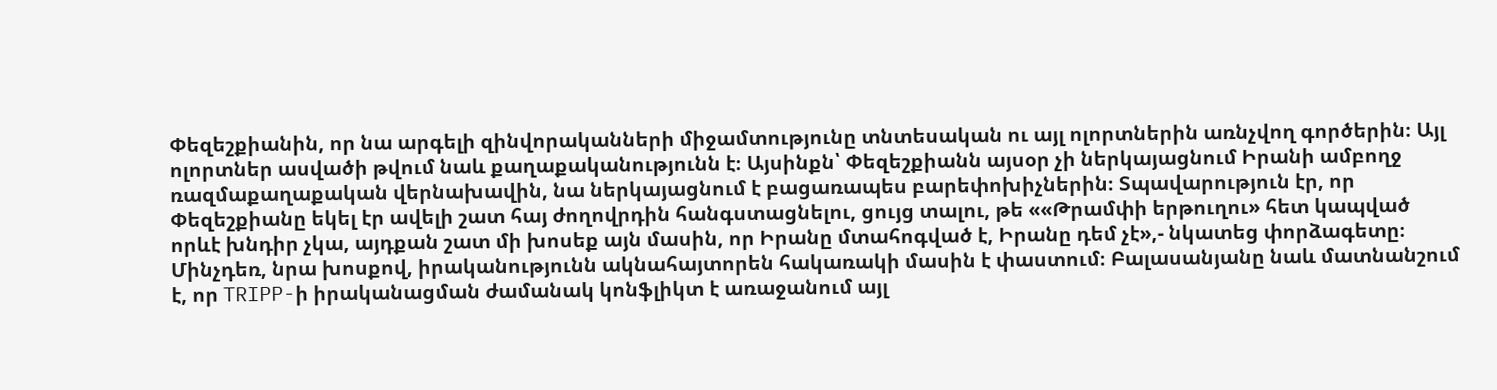Փեզեշքիանին, որ նա արգելի զինվորականների միջամտությունը տնտեսական ու այլ ոլորտներին առնչվող գործերին։ Այլ ոլորտներ ասվածի թվում նաև քաղաքականությունն է։ Այսինքն՝ Փեզեշքիանն այսօր չի ներկայացնում Իրանի ամբողջ ռազմաքաղաքական վերնախավին, նա ներկայացնում է բացառապես բարեփոխիչներին։ Տպավարություն էր, որ Փեզեշքիանը եկել էր ավելի շատ հայ ժողովրդին հանգստացնելու, ցույց տալու, թե ««Թրամփի երթուղու» հետ կապված որևէ խնդիր չկա, այդքան շատ մի խոսեք այն մասին, որ Իրանը մտահոգված է, Իրանը դեմ չէ»,- նկատեց փորձագետը։
Մինչդեռ, նրա խոսքով, իրականությունն ակնահայտորեն հակառակի մասին է փաստում։ Բալասանյանը նաև մատնանշում է, որ TRIPP-ի իրականացման ժամանակ կոնֆլիկտ է առաջանում այլ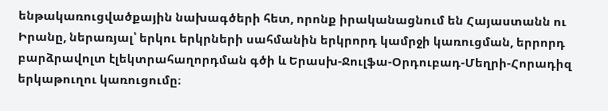ենթակառուցվածքային նախագծերի հետ, որոնք իրականացնում են Հայաստանն ու Իրանը, ներառյալ՝ երկու երկրների սահմանին երկրորդ կամրջի կառուցման, երրորդ բարձրավոլտ էլեկտրահաղորդման գծի և Երասխ-Ջուլֆա-Օրդուբադ-Մեղրի-Հորադիզ երկաթուղու կառուցումը։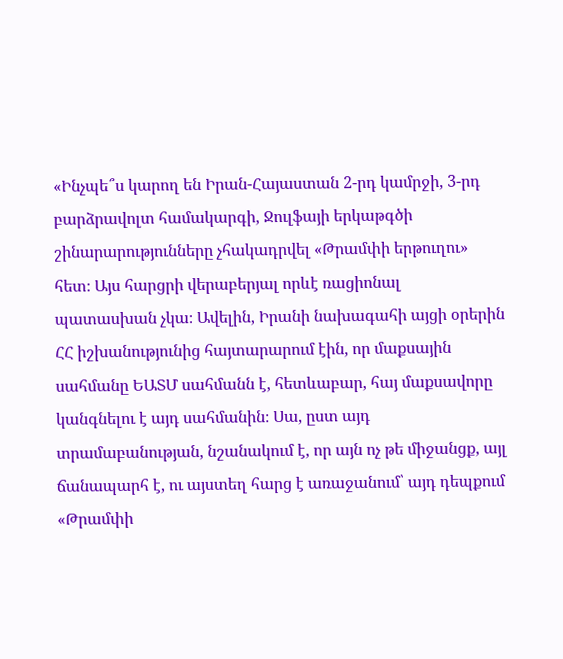«Ինչպե՞ս կարող են Իրան-Հայաստան 2-րդ կամրջի, 3-րդ բարձրավոլտ համակարգի, Ջուլֆայի երկաթգծի շինարարությունները չհակադրվել «Թրամփի երթուղու» հետ։ Այս հարցրի վերաբերյալ որևէ ռացիոնալ պատասխան չկա։ Ավելին, Իրանի նախագահի այցի օրերին ՀՀ իշխանությունից հայտարարում էին, որ մաքսային սահմանը ԵԱՏՄ սահմանն է, հետևաբար, հայ մաքսավորը կանգնելու է այդ սահմանին։ Սա, ըստ այդ տրամաբանության, նշանակում է, որ այն ոչ թե միջանցք, այլ ճանապարհ է, ու այստեղ հարց է առաջանում՝ այդ դեպքում «Թրամփի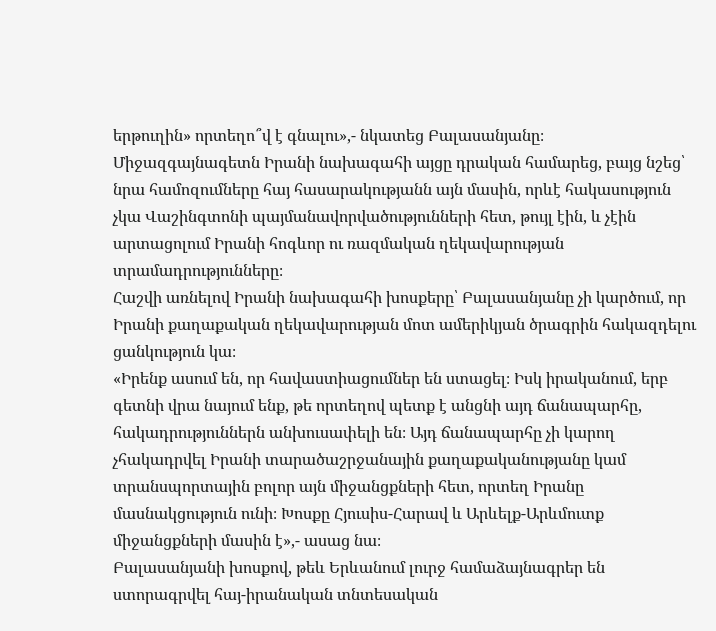երթուղին» որտեղո՞վ է գնալու»,- նկատեց Բալասանյանը։
Միջազգայնագետն Իրանի նախագահի այցը դրական համարեց, բայց նշեց՝ նրա համոզումները հայ հասարակությանն այն մասին, որևէ հակասություն չկա Վաշինգտոնի պայմանավորվածությունների հետ, թույլ էին, և չէին արտացոլում Իրանի հոգևոր ու ռազմական ղեկավարության տրամադրությունները։
Հաշվի առնելով Իրանի նախագահի խոսքերը՝ Բալասանյանը չի կարծում, որ Իրանի քաղաքական ղեկավարության մոտ ամերիկյան ծրագրին հակազդելու ցանկություն կա։
«Իրենք ասում են, որ հավաստիացումներ են ստացել։ Իսկ իրականում, երբ գետնի վրա նայում ենք, թե որտեղով պետք է անցնի այդ ճանապարհը, հակադրություններն անխուսափելի են։ Այդ ճանապարհը չի կարող չհակադրվել Իրանի տարածաշրջանային քաղաքականությանը կամ տրանսպորտային բոլոր այն միջանցքների հետ, որտեղ Իրանը մասնակցություն ունի։ Խոսքը Հյուսիս-Հարավ և Արևելք-Արևմուտք միջանցքների մասին է»,- ասաց նա։
Բալասանյանի խոսքով, թեև Երևանում լուրջ համաձայնագրեր են ստորագրվել հայ-իրանական տնտեսական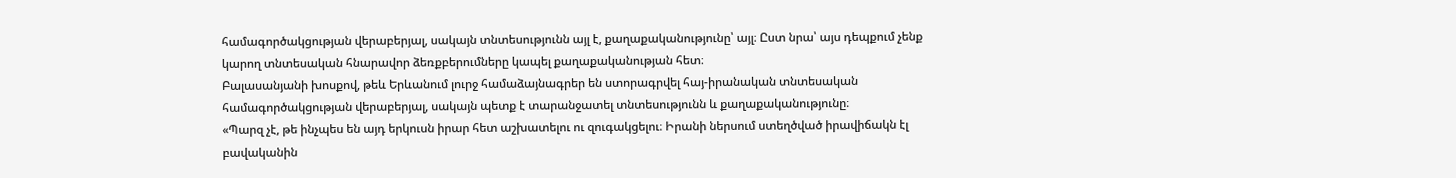համագործակցության վերաբերյալ, սակայն տնտեսությունն այլ է, քաղաքականությունը՝ այլ։ Ըստ նրա՝ այս դեպքում չենք կարող տնտեսական հնարավոր ձեռքբերումները կապել քաղաքականության հետ։
Բալասանյանի խոսքով, թեև Երևանում լուրջ համաձայնագրեր են ստորագրվել հայ-իրանական տնտեսական համագործակցության վերաբերյալ, սակայն պետք է տարանջատել տնտեսությունն և քաղաքականությունը։
«Պարզ չէ, թե ինչպես են այդ երկուսն իրար հետ աշխատելու ու զուգակցելու։ Իրանի ներսում ստեղծված իրավիճակն էլ բավականին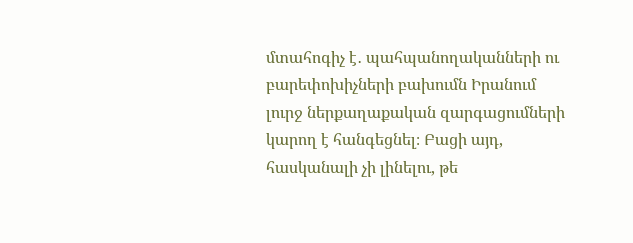մտահոգիչ է․ պահպանողականների ու բարեփոխիչների բախումն Իրանում լուրջ ներքաղաքական զարգացումների կարող է հանգեցնել։ Բացի այդ, հասկանալի չի լինելու, թե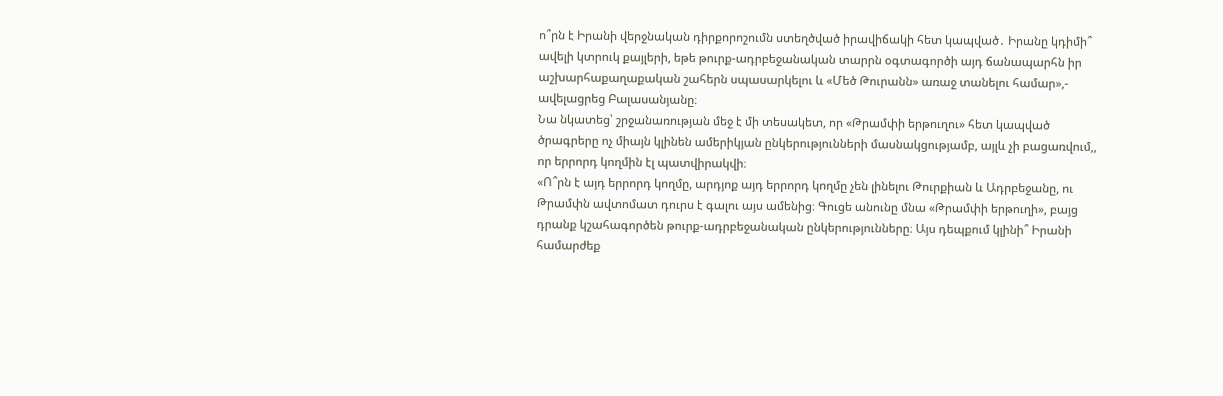ո՞րն է Իրանի վերջնական դիրքորոշումն ստեղծված իրավիճակի հետ կապված․ Իրանը կդիմի՞ ավելի կտրուկ քայլերի, եթե թուրք-ադրբեջանական տարրն օգտագործի այդ ճանապարհն իր աշխարհաքաղաքական շահերն սպասարկելու և «Մեծ Թուրանն» առաջ տանելու համար»,- ավելացրեց Բալասանյանը։
Նա նկատեց՝ շրջանառության մեջ է մի տեսակետ, որ «Թրամփի երթուղու» հետ կապված ծրագրերը ոչ միայն կլինեն ամերիկյան ընկերությունների մասնակցությամբ, այլև չի բացառվում,, որ երրորդ կողմին էլ պատվիրակվի։
«Ո՞րն է այդ երրորդ կողմը, արդյոք այդ երրորդ կողմը չեն լինելու Թուրքիան և Ադրբեջանը, ու Թրամփն ավտոմատ դուրս է գալու այս ամենից։ Գուցե անունը մնա «Թրամփի երթուղի», բայց դրանք կշահագործեն թուրք-ադրբեջանական ընկերությունները։ Այս դեպքում կլինի՞ Իրանի համարժեք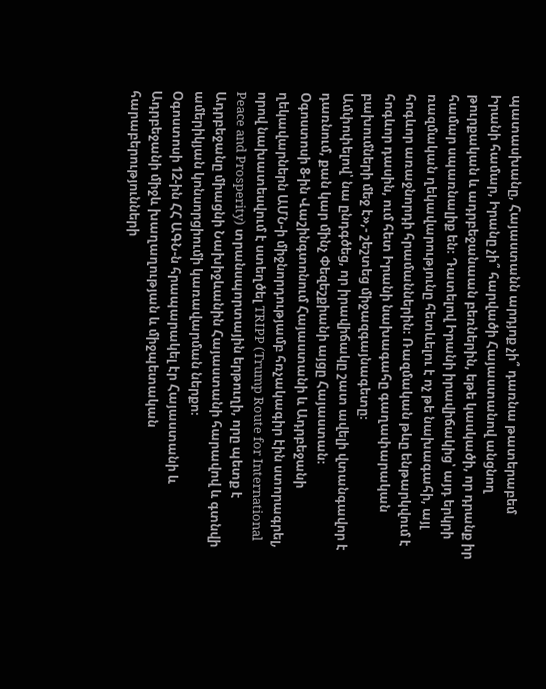պատասխանը, Հայաստանն արդյոք չի՞ դառնա թատերաբեմ Իրանի համար, Իրանը չի՞ հարվածի Հայաստանով անցնող թուրքական և ադրբեջանաան բեռներին, եթե կասկածի, որ դրանք իր համար սպառնալիք են։ Դատելով Իրանի իրավիճակից՝ այդ երկրի ռազմական ղեկավարությունը հետևելու է ոչ թե նախագահի, այլ հոգևոր առաջնորդի հրամաններին։ Ռազմական թևը ենթարկվում է հոգևոր դասին, ում հետ Իրանի նախագահը գաղափարական բախումների մեջ է»,- շեշտեց միջազգայնագետը։
Ամփոփելով՝ նա ընդգծեց, որ իրավիճակը շատ ավելի վտանգավոր է դառնում, քան կար մինչ Փեզեշքիանի այցը Հայաստան։
Օգոստոսի 8-ին Վաշինգտոնում Հայաստանի և Ադրբեջանի ղեկավարներն ԱՄՆ-ի միջնորդությամբ հռչակագիր էին ստորագրել, որով նախատեսվում է ստեղծել TRIPP (Trump Route for International Peace and Prosperity) տրանսպորտային երթուղի, որը պետք է Ադրբեջանը միացնի Նախիջևանին Հայաստանի հարավով և գտնվի ամերիկյան կոնսորցիումի կառավարման ներքո։
Օգոստոսի 12-ին ՀՀ ԱԳՆ-ն հրապարակել էր Հայաստանի և Ադրբեջանի միջև խաղաղության և միջպետական հարաբերությունների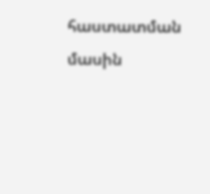հաստատման մասին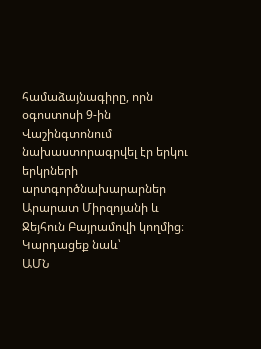համաձայնագիրը, որն օգոստոսի 9-ին Վաշինգտոնում նախաստորագրվել էր երկու երկրների արտգործնախարարներ Արարատ Միրզոյանի և Ջեյհուն Բայրամովի կողմից։
Կարդացեք նաև՝
ԱՄՆ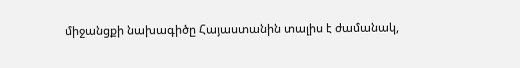միջանցքի նախագիծը Հայաստանին տալիս է ժամանակ,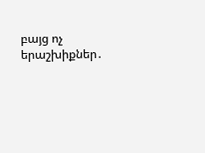բայց ոչ երաշխիքներ․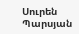Սուրեն Պարսյան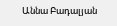Աննա Բադալյան